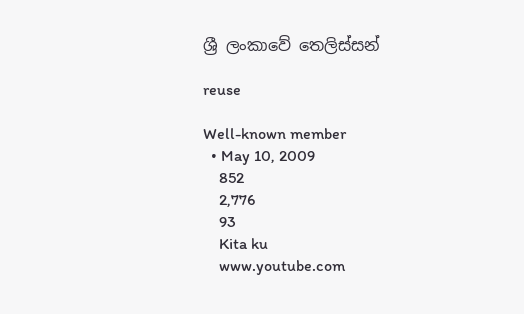ශ්‍රී ලංකාවේ තෙලිස්සන්

reuse

Well-known member
  • May 10, 2009
    852
    2,776
    93
    Kita ku
    www.youtube.com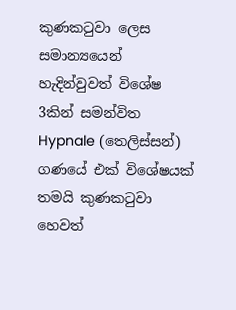කුණකටුවා ලෙස සමාන්‍යයෙන් හැදින්වුවත් විශේෂ 3කින් සමන්විත Hypnale (තෙලිස්සන්) ගණයේ එක් විශේෂයක් තමයි කුණකටුවා හෙවත්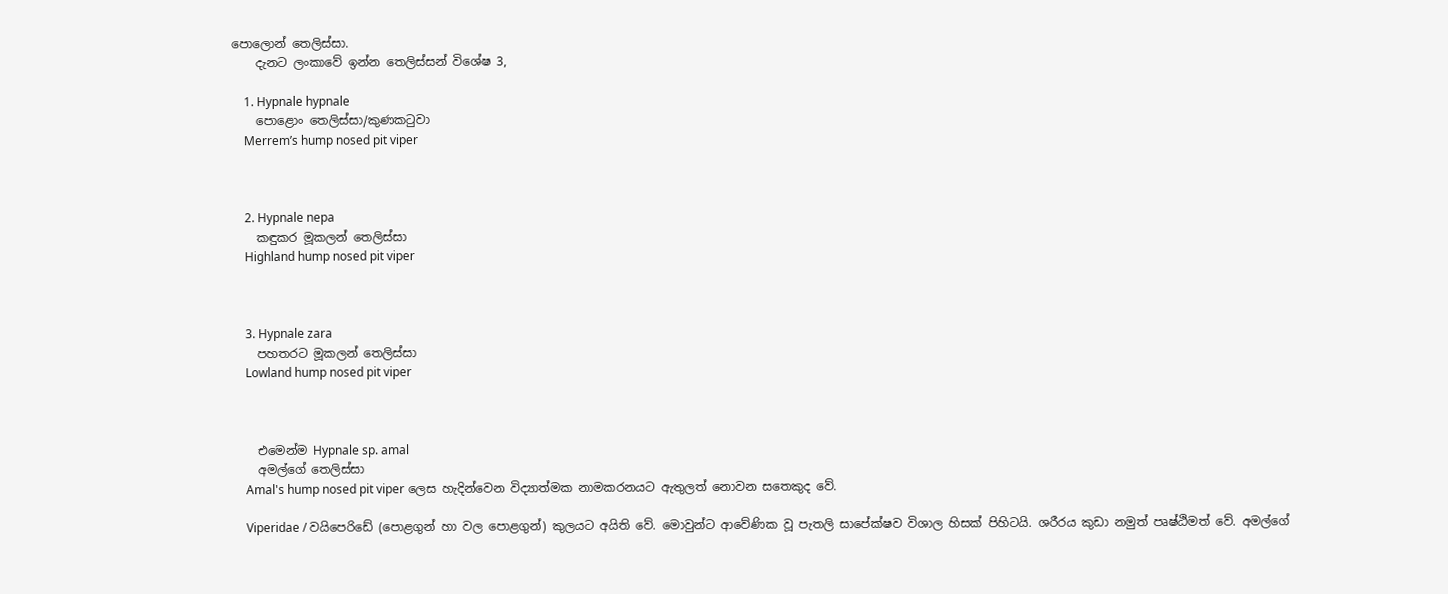පොලොන් තෙලිස්සා.
    දැනට ලංකාවේ ඉන්න තෙලිස්සන් විශේෂ 3,

    1. Hypnale hypnale
    පොළොං තෙලිස්සා/කුණකටුවා
    Merrem’s hump nosed pit viper



    2. Hypnale nepa
    කඳුකර මූකලන් තෙලිස්සා
    Highland hump nosed pit viper



    3. Hypnale zara
    පහතරට මූකලන් තෙලිස්සා
    Lowland hump nosed pit viper



    එමෙන්ම Hypnale sp. amal
    අමල්ගේ තෙලිස්සා
    Amal's hump nosed pit viper ලෙස හැදින්වෙන විද්‍යාත්මක නාමකරනයට ඇතුලත් නොවන සතෙකුද වේ.

    Viperidae / වයිපෙරිඩේ (පොළගුන් හා වල පොළගුන්) කුලයට අයිති වේ. මොවුන්ට ආවේණික වූ පැතලි සාපේක්ෂව විශාල හිසක් පිහිටයි. ශරීරය කුඩා නමුත් පෘෂ්ඨිමත් වේ. අමල්ගේ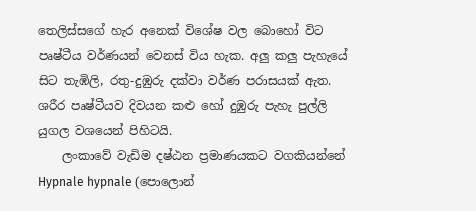තෙලිස්සගේ හැර අනෙක් විශේෂ වල බොහෝ විට පෘෂ්ටීය වර්ණයන් වෙනස් විය හැක. අලු කලු පැහැයේ සිට තැඹිලි, රතු-දුඹුරු දක්වා වර්ණ පරාසයක් ඇත. ශරීර පෘෂ්ටීයව දිවයන කළු හෝ දුඹුරු පැහැ පුල්ලි යුගල වශයෙන් පිහිටයි.
    ලංකාවේ වැඩිම දෂ්ඨන ප්‍රමාණයකට වගකියන්නේ Hypnale hypnale (පොලොන්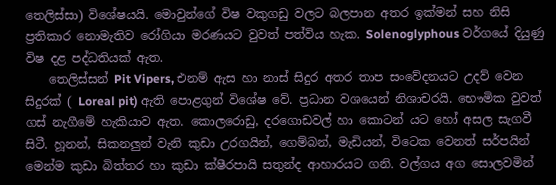තෙලිස්සා) විශේෂයයි. මොවුන්ගේ විෂ වකුගඩු වලට බලපාන අතර ඉක්මන් සහ නිසි ප්‍රතිකාර නොමැතිව රෝගියා මරණයට වුවත් පත්විය හැක. Solenoglyphous වර්ගයේ දියුණු විෂ දළ පද්ධතියක් ඇත.
    තෙලිස්සන් Pit Vipers, එනම් ඇස හා නාස් සිදුර අතර තාප සංවේදනයට උදව් වෙන සිදුරක් ( Loreal pit) ඇති පොළගුන් විශේෂ වේ. ප්‍රධාන වශයෙන් නිශාචරයි. භෞමික වුවත් ගස් නැගීමේ හැකියාව ඇත. කොලරොඩු, දරගොඩවල් හා කොටන් යට හෝ අසල සැගවී සිටී. හූනන්, සිකනලුන් වැනි කුඩා උරගයින්, ගෙම්බන්, මැඩියන්, විටෙක වෙනත් සර්පයින් මෙන්ම කුඩා බිත්තර හා කුඩා ක්ෂීරපායි සතුන්ද ආහාරයට ගනි. වල්ගය අග සොලවමින්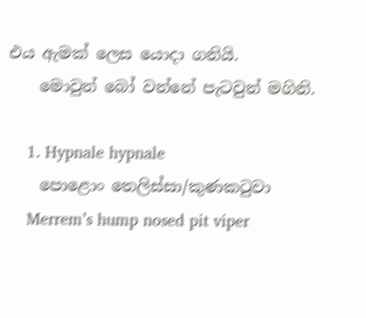එය ඇමක් ලෙස යොදා ගනියි.
    මොවුන් බෝ වන්නේ පැටවුන් මගිනි.

    1. Hypnale hypnale
    පොළොං තෙලිස්සා/කුණකටුවා
    Merrem’s hump nosed pit viper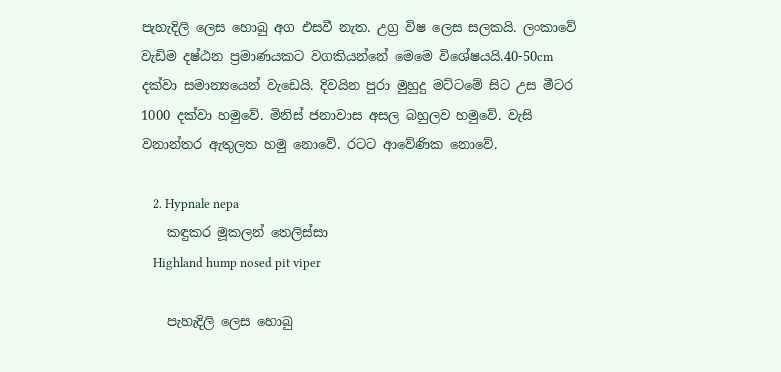පැහැදිලි ලෙස හොබු අග එසවී නැත. උග්‍ර විෂ ලෙස සලකයි. ලංකාවේ වැඩිම දෂ්ඨන ප්‍රමාණයකට වගකියන්නේ මෙමෙ විශේෂයයි.40-50cm දක්වා සමාන්‍යයෙන් වැඩෙයි. දිවයින පුරා මුහුදු මට්ටමේ සිට උස මීටර 1000 දක්වා හමුවේ. මිනිස් ජනාවාස අසල බහුලව හමුවේ. වැසි වනාන්තර ඇතුලත හමු නොවේ. රටට ආවේණික නොවේ.

    2. Hypnale nepa
    කඳුකර මූකලන් තෙලිස්සා
    Highland hump nosed pit viper

    පැහැදිලි ලෙස හොබු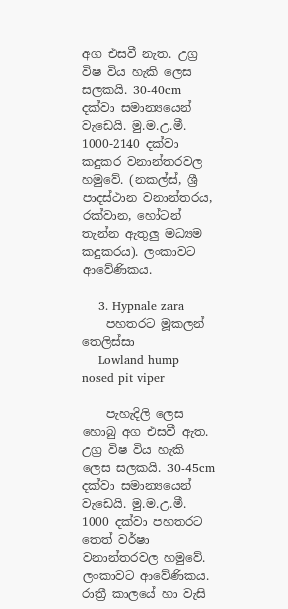අග එසවී නැත. උග්‍ර විෂ විය හැකි ලෙස සලකයි. 30-40cm දක්වා සමාන්‍යයෙන් වැඩෙයි. මු.ම.උ.මී. 1000-2140 දක්වා කදුකර වනාන්තරවල හමුවේ. (නකල්ස්, ශ්‍රී පාදස්ථාන වනාන්තරය, රක්වාන, හෝටන් තැන්න ඇතුලු මධ්‍යම කදුකරය). ලංකාවට ආවේණිකය.

    3. Hypnale zara
    පහතරට මූකලන් තෙලිස්සා
    Lowland hump nosed pit viper

    පැහැදිලි ලෙස හොබු අග එසවී ඇත. උග්‍ර විෂ විය හැකි ලෙස සලකයි. 30-45cm දක්වා සමාන්‍යයෙන් වැඩෙයි. මු.ම.උ.මී. 1000 දක්වා පහතරට තෙත් වර්ෂා වනාන්තරවල හමුවේ. ලංකාවට ආවේණිකය. රාත්‍රී කාලයේ හා වැසි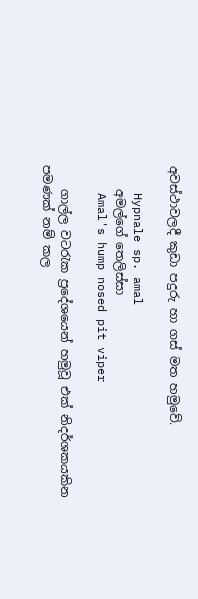අවස්ථාවලදී කුඩා පදුරු හා ගස් මත හමුවේ.

    Hypnale sp. amal
    අමල්ගේ තෙලිස්සා
    Amal's hump nosed pit viper

    ගාල්ල වටරැක ප්‍රදේශයෙන් හමුවූ එක් නිදර්ශකයකින පමණක් නම් කල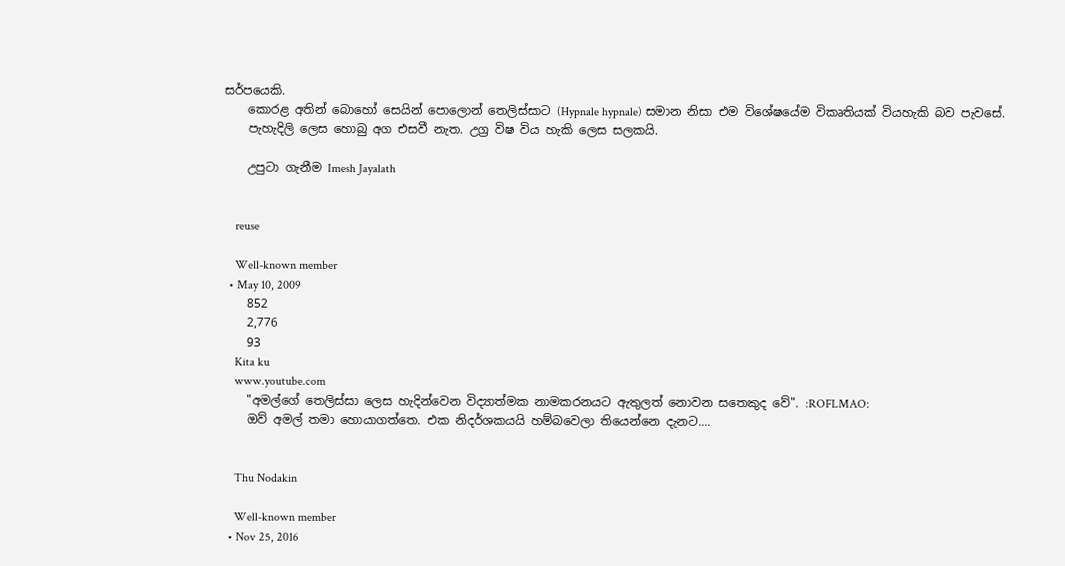සර්පයෙකි.
    කොරළ අතින් බොහෝ සෙයින් පොලොන් තෙලිස්සාට (Hypnale hypnale) සමාන නිසා එම විශේෂයේම විකෘතියක් වියහැකි බව පැවසේ.
    පැහැදිලි ලෙස හොබු අග එසවී නැත. උග්‍ර විෂ විය හැකි ලෙස සලකයි.

    උපුටා ගැනීම Imesh Jayalath


    reuse

    Well-known member
  • May 10, 2009
    852
    2,776
    93
    Kita ku
    www.youtube.com
    "අමල්ගේ තෙලිස්සා ලෙස හැදින්වෙන විද්‍යාත්මක නාමකරනයට ඇතුලත් නොවන සතෙකුද වේ". :ROFLMAO:
    ඔව් අමල් තමා හොයාගත්තෙ. එක නිදර්ශකයයි හම්බවෙලා තියෙන්නෙ දැනට....


    Thu Nodakin

    Well-known member
  • Nov 25, 2016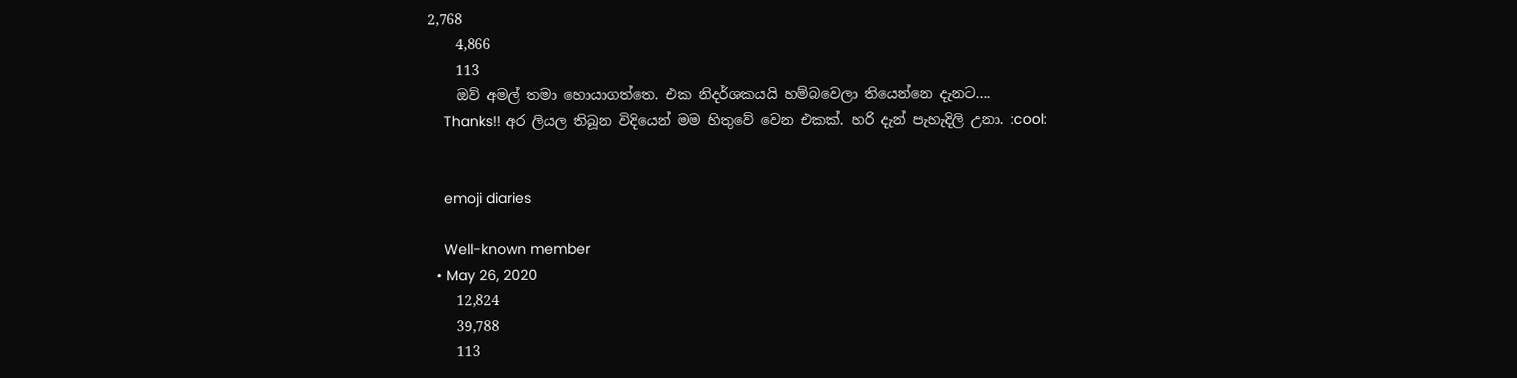2,768
    4,866
    113
    ඔව් අමල් තමා හොයාගත්තෙ. එක නිදර්ශකයයි හම්බවෙලා තියෙන්නෙ දැනට....
    Thanks!! අර ලියල තිබූන විදියෙන් මම හිතුවේ වෙන එකක්. හරි දැන් පැහැදිලි උනා. :cool:


    emoji diaries

    Well-known member
  • May 26, 2020
    12,824
    39,788
    113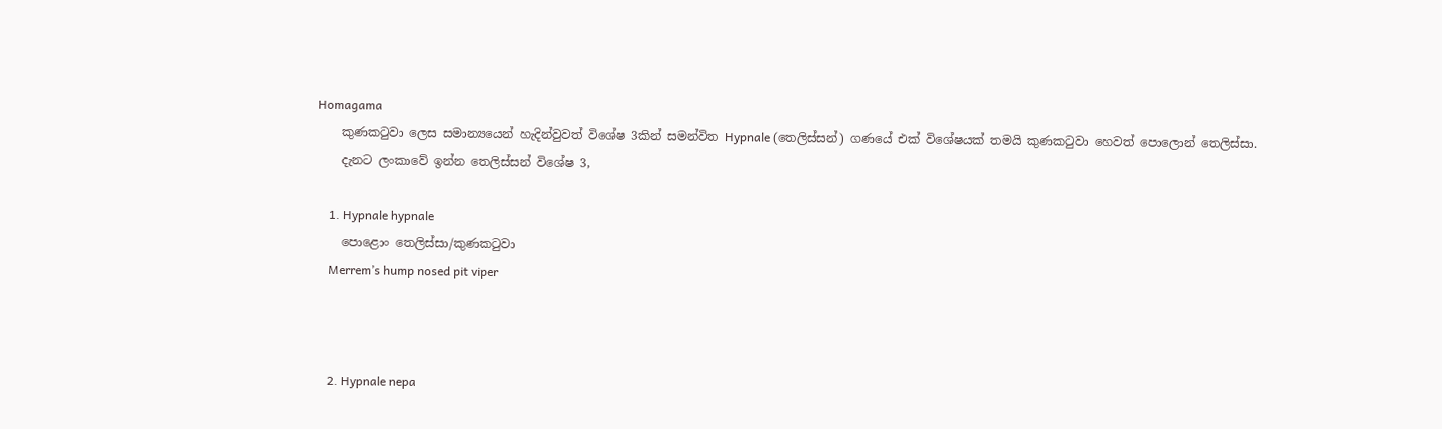Homagama
    කුණකටුවා ලෙස සමාන්‍යයෙන් හැදින්වුවත් විශේෂ 3කින් සමන්විත Hypnale (තෙලිස්සන්) ගණයේ එක් විශේෂයක් තමයි කුණකටුවා හෙවත් පොලොන් තෙලිස්සා.
    දැනට ලංකාවේ ඉන්න තෙලිස්සන් විශේෂ 3,

    1. Hypnale hypnale
    පොළොං තෙලිස්සා/කුණකටුවා
    Merrem’s hump nosed pit viper



    2. Hypnale nepa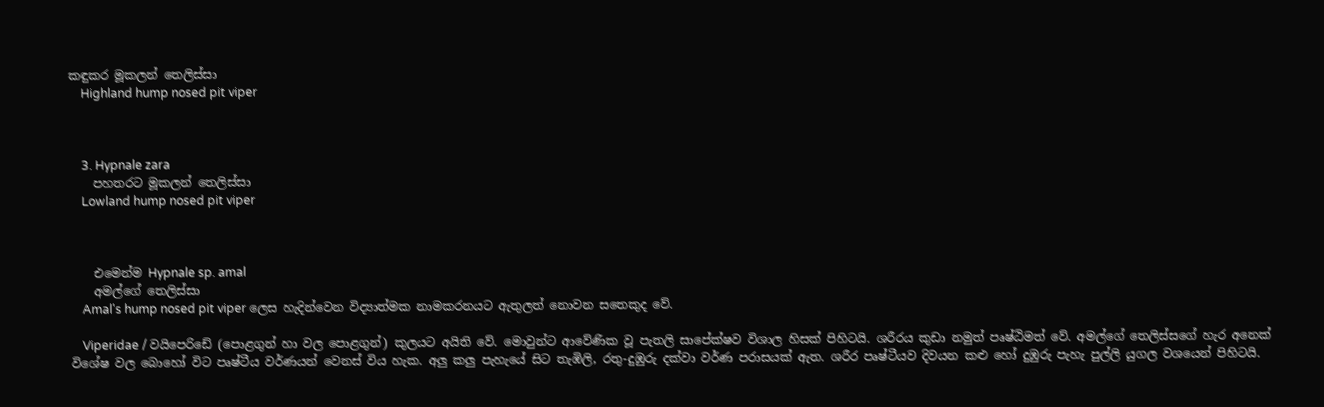කඳුකර මූකලන් තෙලිස්සා
    Highland hump nosed pit viper



    3. Hypnale zara
    පහතරට මූකලන් තෙලිස්සා
    Lowland hump nosed pit viper



    එමෙන්ම Hypnale sp. amal
    අමල්ගේ තෙලිස්සා
    Amal's hump nosed pit viper ලෙස හැදින්වෙන විද්‍යාත්මක නාමකරනයට ඇතුලත් නොවන සතෙකුද වේ.

    Viperidae / වයිපෙරිඩේ (පොළගුන් හා වල පොළගුන්) කුලයට අයිති වේ. මොවුන්ට ආවේණික වූ පැතලි සාපේක්ෂව විශාල හිසක් පිහිටයි. ශරීරය කුඩා නමුත් පෘෂ්ඨිමත් වේ. අමල්ගේ තෙලිස්සගේ හැර අනෙක් විශේෂ වල බොහෝ විට පෘෂ්ටීය වර්ණයන් වෙනස් විය හැක. අලු කලු පැහැයේ සිට තැඹිලි, රතු-දුඹුරු දක්වා වර්ණ පරාසයක් ඇත. ශරීර පෘෂ්ටීයව දිවයන කළු හෝ දුඹුරු පැහැ පුල්ලි යුගල වශයෙන් පිහිටයි.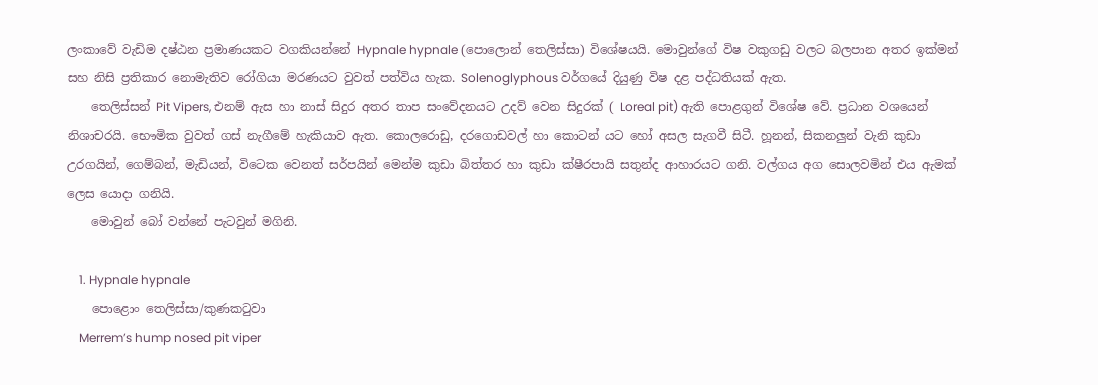ලංකාවේ වැඩිම දෂ්ඨන ප්‍රමාණයකට වගකියන්නේ Hypnale hypnale (පොලොන් තෙලිස්සා) විශේෂයයි. මොවුන්ගේ විෂ වකුගඩු වලට බලපාන අතර ඉක්මන් සහ නිසි ප්‍රතිකාර නොමැතිව රෝගියා මරණයට වුවත් පත්විය හැක. Solenoglyphous වර්ගයේ දියුණු විෂ දළ පද්ධතියක් ඇත.
    තෙලිස්සන් Pit Vipers, එනම් ඇස හා නාස් සිදුර අතර තාප සංවේදනයට උදව් වෙන සිදුරක් ( Loreal pit) ඇති පොළගුන් විශේෂ වේ. ප්‍රධාන වශයෙන් නිශාචරයි. භෞමික වුවත් ගස් නැගීමේ හැකියාව ඇත. කොලරොඩු, දරගොඩවල් හා කොටන් යට හෝ අසල සැගවී සිටී. හූනන්, සිකනලුන් වැනි කුඩා උරගයින්, ගෙම්බන්, මැඩියන්, විටෙක වෙනත් සර්පයින් මෙන්ම කුඩා බිත්තර හා කුඩා ක්ෂීරපායි සතුන්ද ආහාරයට ගනි. වල්ගය අග සොලවමින් එය ඇමක් ලෙස යොදා ගනියි.
    මොවුන් බෝ වන්නේ පැටවුන් මගිනි.

    1. Hypnale hypnale
    පොළොං තෙලිස්සා/කුණකටුවා
    Merrem’s hump nosed pit viper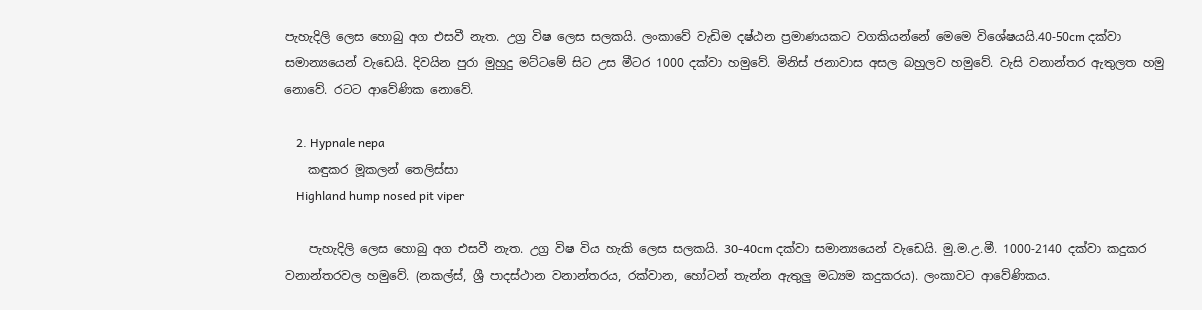පැහැදිලි ලෙස හොබු අග එසවී නැත. උග්‍ර විෂ ලෙස සලකයි. ලංකාවේ වැඩිම දෂ්ඨන ප්‍රමාණයකට වගකියන්නේ මෙමෙ විශේෂයයි.40-50cm දක්වා සමාන්‍යයෙන් වැඩෙයි. දිවයින පුරා මුහුදු මට්ටමේ සිට උස මීටර 1000 දක්වා හමුවේ. මිනිස් ජනාවාස අසල බහුලව හමුවේ. වැසි වනාන්තර ඇතුලත හමු නොවේ. රටට ආවේණික නොවේ.

    2. Hypnale nepa
    කඳුකර මූකලන් තෙලිස්සා
    Highland hump nosed pit viper

    පැහැදිලි ලෙස හොබු අග එසවී නැත. උග්‍ර විෂ විය හැකි ලෙස සලකයි. 30-40cm දක්වා සමාන්‍යයෙන් වැඩෙයි. මු.ම.උ.මී. 1000-2140 දක්වා කදුකර වනාන්තරවල හමුවේ. (නකල්ස්, ශ්‍රී පාදස්ථාන වනාන්තරය, රක්වාන, හෝටන් තැන්න ඇතුලු මධ්‍යම කදුකරය). ලංකාවට ආවේණිකය.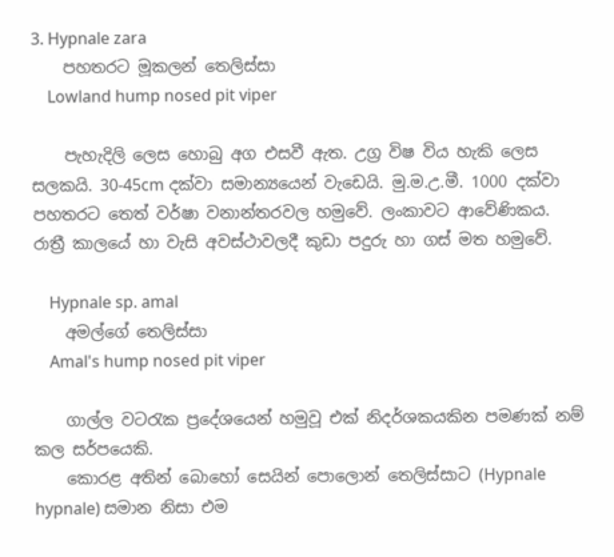3. Hypnale zara
    පහතරට මූකලන් තෙලිස්සා
    Lowland hump nosed pit viper

    පැහැදිලි ලෙස හොබු අග එසවී ඇත. උග්‍ර විෂ විය හැකි ලෙස සලකයි. 30-45cm දක්වා සමාන්‍යයෙන් වැඩෙයි. මු.ම.උ.මී. 1000 දක්වා පහතරට තෙත් වර්ෂා වනාන්තරවල හමුවේ. ලංකාවට ආවේණිකය. රාත්‍රී කාලයේ හා වැසි අවස්ථාවලදී කුඩා පදුරු හා ගස් මත හමුවේ.

    Hypnale sp. amal
    අමල්ගේ තෙලිස්සා
    Amal's hump nosed pit viper

    ගාල්ල වටරැක ප්‍රදේශයෙන් හමුවූ එක් නිදර්ශකයකින පමණක් නම් කල සර්පයෙකි.
    කොරළ අතින් බොහෝ සෙයින් පොලොන් තෙලිස්සාට (Hypnale hypnale) සමාන නිසා එම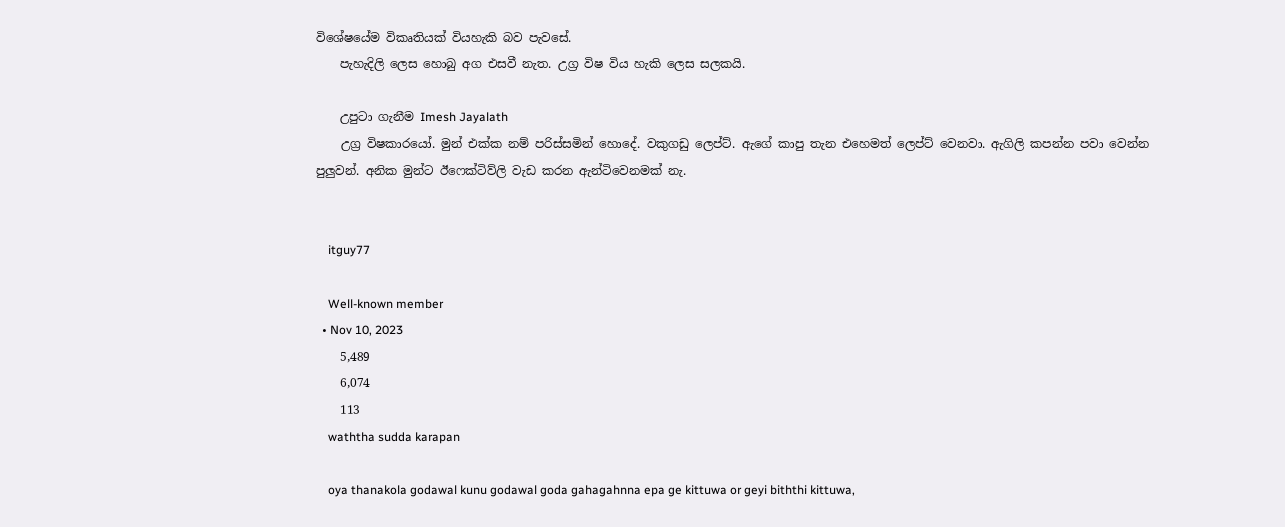විශේෂයේම විකෘතියක් වියහැකි බව පැවසේ.
    පැහැදිලි ලෙස හොබු අග එසවී නැත. උග්‍ර විෂ විය හැකි ලෙස සලකයි.

    උපුටා ගැනීම Imesh Jayalath
    උග්‍ර විෂකාරයෝ. මුන් එක්ක නම් පරිස්සමින් හොදේ. වකුගඩු ලෙප්ට්. ඇගේ කාපු තැන එහෙමත් ලෙප්ට් වෙනවා. ඇගිලි කපන්න පවා වෙන්න පුලුවන්. අනික මුන්ට ඊෆෙක්ටිව්ලි වැඩ කරන ඇන්ටිවෙනමක් නැ.


    itguy77

    Well-known member
  • Nov 10, 2023
    5,489
    6,074
    113
    waththa sudda karapan

    oya thanakola godawal kunu godawal goda gahagahnna epa ge kittuwa or geyi biththi kittuwa,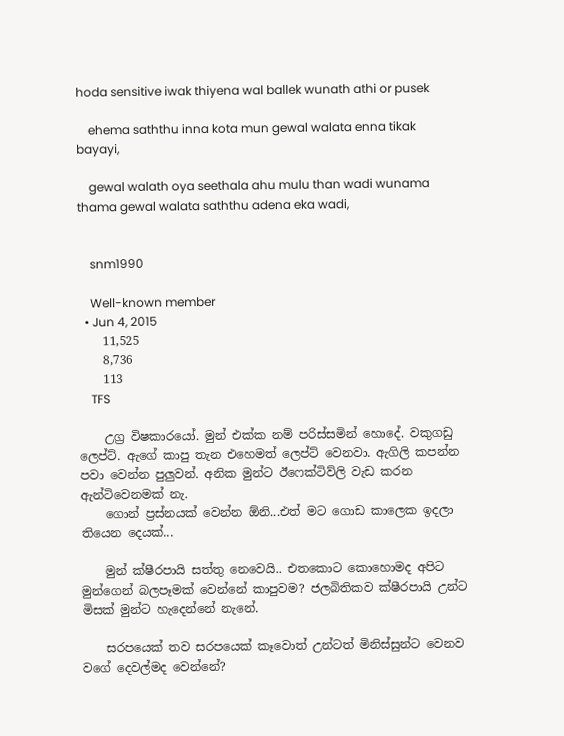hoda sensitive iwak thiyena wal ballek wunath athi or pusek

    ehema saththu inna kota mun gewal walata enna tikak bayayi,

    gewal walath oya seethala ahu mulu than wadi wunama thama gewal walata saththu adena eka wadi,


    snm1990

    Well-known member
  • Jun 4, 2015
    11,525
    8,736
    113
    TFS

    උග්‍ර විෂකාරයෝ. මුන් එක්ක නම් පරිස්සමින් හොදේ. වකුගඩු ලෙප්ට්. ඇගේ කාපු තැන එහෙමත් ලෙප්ට් වෙනවා. ඇගිලි කපන්න පවා වෙන්න පුලුවන්. අනික මුන්ට ඊෆෙක්ටිව්ලි වැඩ කරන ඇන්ටිවෙනමක් නැ.
    ගොන් ප්‍රස්නයක් වෙන්න ඕනි...එත් මට ගොඩ කාලෙක ඉදලා තියෙන දෙයක්...

    මුන් ක්ෂීරපායි සත්තු නෙවෙයි.. එතකොට කොහොමද අපිට මුන්ගෙන් බලපෑමක් වෙන්නේ කාපුවම? ජලබිතිකව ක්ෂීරපායි උන්ට මිසක් මුන්ට හැදෙන්නේ නැනේ.

    සරපයෙක් තව සරපයෙක් කෑවොත් උන්ටත් මිනිස්සුන්ට වෙනව වගේ දෙවල්මද වෙන්නේ?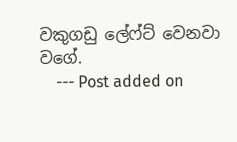වකුගඩු ලේෆ්ට් වෙනවා වගේ.
    --- Post added on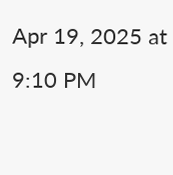Apr 19, 2025 at 9:10 PM